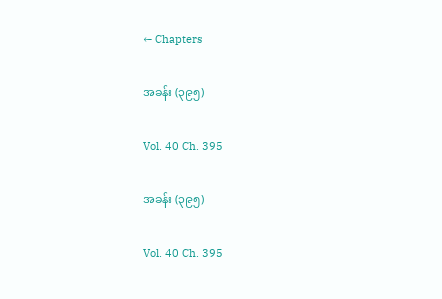← Chapters

အခန်း (၃၉၅)

Vol. 40 Ch. 395

အခန်း (၃၉၅)

Vol. 40 Ch. 395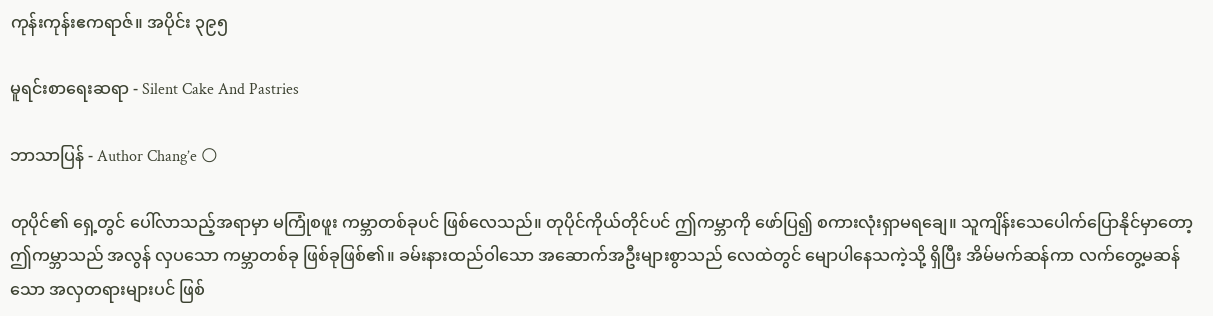ကုန်းကုန်းဧကရာဇ်။ အပိုင်း ၃၉၅

မူရင်းစာရေးဆရာ - Silent Cake And Pastries

ဘာသာပြန် - Author Chang’e 🌕

တုပိုင်၏ ရှေ့တွင် ပေါ်လာသည့်အရာမှာ မကြုံစဖူး ကမ္ဘာတစ်ခုပင် ဖြစ်လေသည်။ တုပိုင်ကိုယ်တိုင်ပင် ဤကမ္ဘာကို ဖော်ပြ၍ စကားလုံးရှာမရချေ။ သူကျိန်းသေပေါက်ပြောနိုင်မှာတော့ ဤကမ္ဘာသည် အလွန် လှပသော ကမ္ဘာတစ်ခု ဖြစ်ခုဖြစ်၏။ ခမ်းနားထည်ဝါသော အဆောက်အဦးများစွာသည် လေထဲတွင် မျောပါနေသကဲ့သို့ ရှိပြီး အိမ်မက်ဆန်ကာ လက်တွေ့မဆန်သော အလှတရားများပင် ဖြစ်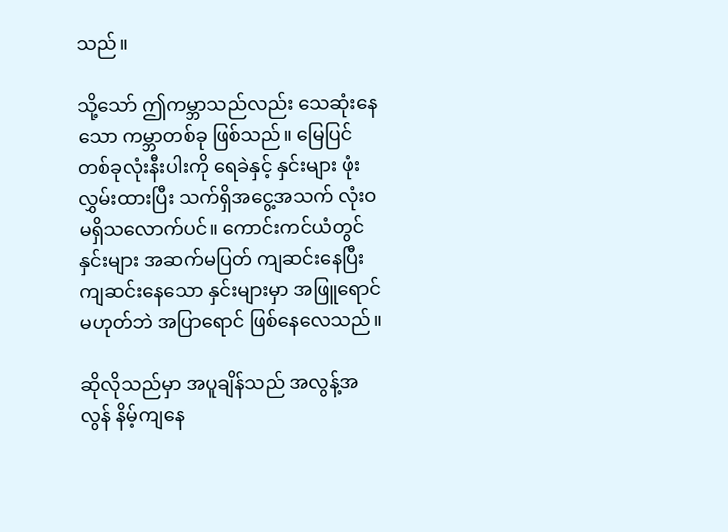သည်။

သို့သော် ဤကမ္ဘာသည်လည်း သေဆုံးနေသော ကမ္ဘာတစ်ခု ဖြစ်သည်။ မြေပြင်တစ်ခုလုံးနီးပါးကို ရေခဲနှင့် နှင်းများ ဖုံးလွှမ်းထားပြီး သက်ရှိအငွေ့အသက် လုံးဝ မရှိသလောက်ပင်။ ကောင်းကင်ယံတွင် နှင်းများ အဆက်မပြတ် ကျဆင်းနေပြီး ကျဆင်းနေသော နှင်းများမှာ အဖြူရောင် မဟုတ်ဘဲ အပြာရောင် ဖြစ်နေလေသည်။

ဆိုလိုသည်မှာ အပူချိန်သည် အလွန့်အလွန် နိမ့်ကျနေ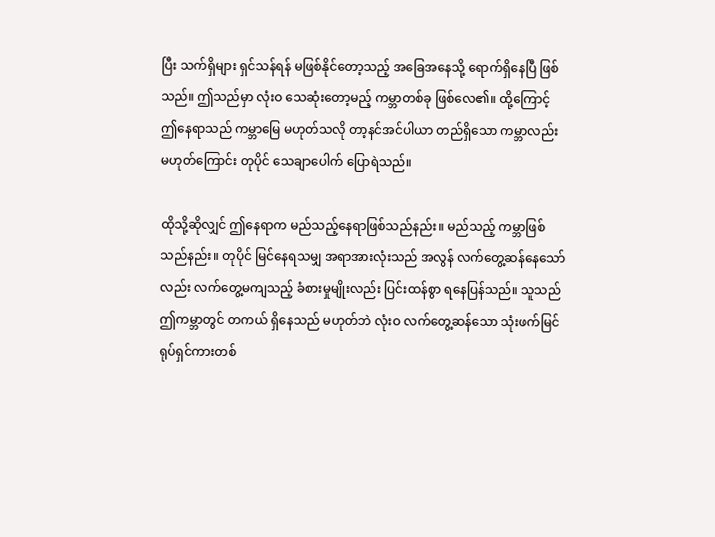ပြီး သက်ရှိများ ရှင်သန်ရန် မဖြစ်နိုင်တော့သည့် အခြေအနေသို့ ရောက်ရှိနေပြီ ဖြစ်သည်။ ဤသည်မှာ လုံးဝ သေဆုံးတော့မည့် ကမ္ဘာတစ်ခု ဖြစ်လေ၏။ ထို့ကြောင့် ဤနေရာသည် ကမ္ဘာမြေ မဟုတ်သလို တာ့နင်အင်ပါယာ တည်ရှိသော ကမ္ဘာလည်း မဟုတ်ကြောင်း တုပိုင် သေချာပေါက် ပြောရဲသည်။

ထိုသို့ဆိုလျှင် ဤနေရာက မည်သည့်နေရာဖြစ်သည်နည်း။ မည်သည့် ကမ္ဘာဖြစ်သည်နည်း။ တုပိုင် မြင်နေရသမျှ အရာအားလုံးသည် အလွန် လက်တွေ့ဆန်နေသော်လည်း လက်တွေ့မကျသည့် ခံစားမှုမျိုးလည်း ပြင်းထန်စွာ ရနေပြန်သည်။ သူသည် ဤကမ္ဘာတွင် တကယ် ရှိနေသည် မဟုတ်ဘဲ လုံးဝ လက်တွေ့ဆန်သော သုံးဖက်မြင် ရုပ်ရှင်ကားတစ်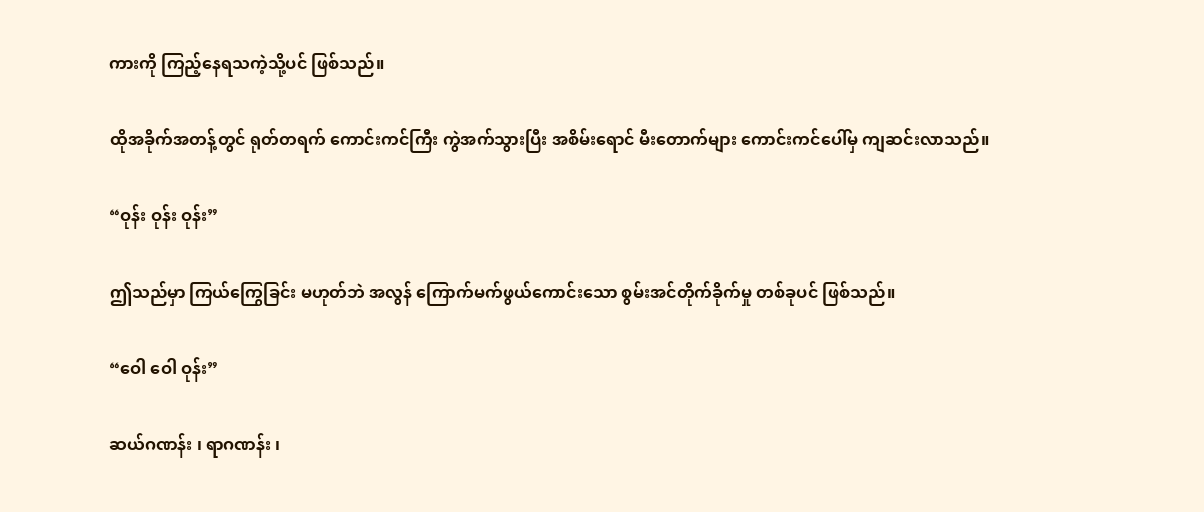ကားကို ကြည့်နေရသကဲ့သို့ပင် ဖြစ်သည်။

ထိုအခိုက်အတန့်တွင် ရုတ်တရက် ကောင်းကင်ကြီး ကွဲအက်သွားပြီး အစိမ်းရောင် မီးတောက်များ ကောင်းကင်ပေါ်မှ ကျဆင်းလာသည်။

“ဝုန်း ဝုန်း ဝုန်း”

ဤသည်မှာ ကြယ်ကြွေခြင်း မဟုတ်ဘဲ အလွန် ကြောက်မက်ဖွယ်ကောင်းသော စွမ်းအင်တိုက်ခိုက်မှု တစ်ခုပင် ဖြစ်သည်။

“ဝေါ ဝေါ ဝုန်း”

ဆယ်ဂဏန်း ၊ ရာဂဏန်း ၊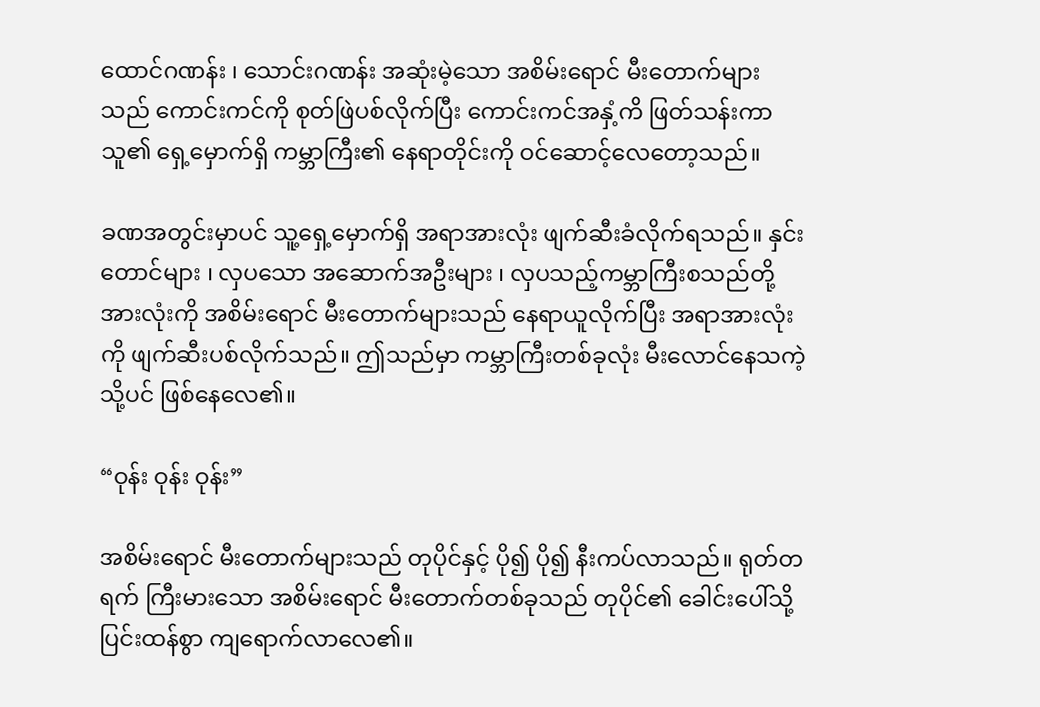ထောင်ဂဏန်း ၊ သောင်းဂဏန်း အဆုံးမဲ့သော အစိမ်းရောင် မီးတောက်များသည် ကောင်းကင်ကို စုတ်ဖြဲပစ်လိုက်ပြီး ကောင်းကင်အနှံ့ကိ ဖြတ်သန်းကာ သူ၏ ရှေ့မှောက်ရှိ ကမ္ဘာကြီး၏ နေရာတိုင်းကို ဝင်ဆောင့်လေတော့သည်။

ခဏအတွင်းမှာပင် သူ့ရှေ့မှောက်ရှိ အရာအားလုံး ဖျက်ဆီးခံလိုက်ရသည်။ နှင်းတောင်များ ၊ လှပသော အဆောက်အဦးများ ၊ လှပသည့်ကမ္ဘာကြီးစသည်တို့အားလုံးကို အစိမ်းရောင် မီးတောက်များသည် နေရာယူလိုက်ပြီး အရာအားလုံးကို ဖျက်ဆီးပစ်လိုက်သည်။ ဤသည်မှာ ကမ္ဘာကြီးတစ်ခုလုံး မီးလောင်နေသကဲ့သို့ပင် ဖြစ်နေလေ၏။

“ဝုန်း ဝုန်း ဝုန်း”

အစိမ်းရောင် မီးတောက်များသည် တုပိုင်နှင့် ပို၍ ပို၍ နီးကပ်လာသည်။ ရုတ်တရက် ကြီးမားသော အစိမ်းရောင် မီးတောက်တစ်ခုသည် တုပိုင်၏ ခေါင်းပေါ်သို့ ပြင်းထန်စွာ ကျရောက်လာလေ၏။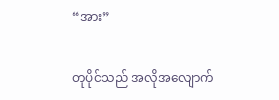“အား”

တုပိုင်သည် အလိုအလျောက်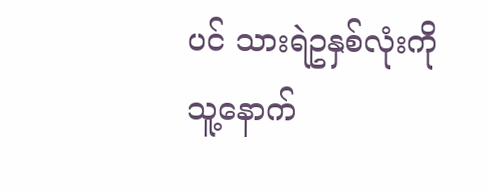ပင် သားရဲဥနှစ်လုံးကို သူ့နောက်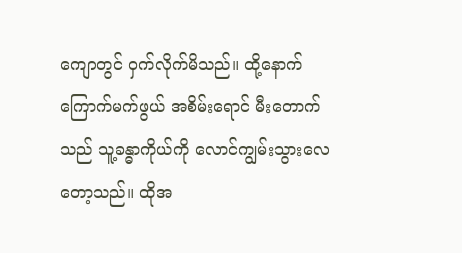ကျောတွင် ဝှက်လိုက်မိသည်။ ထို့နောက် ကြောက်မက်ဖွယ် အစိမ်းရောင် မီးတောက်သည် သူ့ခန္ဓာကိုယ်ကို လောင်ကျွမ်းသွားလေတော့သည်။ ထိုအ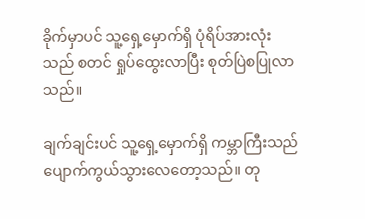ခိုက်မှာပင် သူ့ရှေ့မှောက်ရှိ ပုံရိပ်အားလုံးသည် စတင် ရှုပ်ထွေးလာပြီး စုတ်ပြဲစပြုလာသည်။

ချက်ချင်းပင် သူ့ရှေ့မှောက်ရှိ ကမ္ဘာကြီးသည် ပျောက်ကွယ်သွားလေတော့သည်။ တု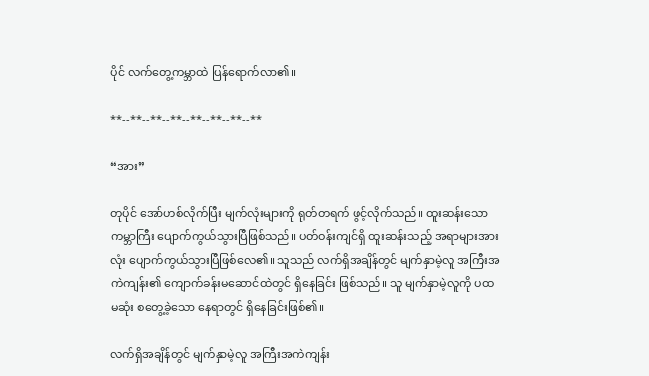ပိုင် လက်တွေ့ကမ္ဘာထဲ ပြန်ရောက်လာ၏။

**--**--**--**--**--**--**--**

“အား”

တုပိုင် အော်ဟစ်လိုက်ပြီး မျက်လုံးများကို ရုတ်တရက် ဖွင့်လိုက်သည်။ ထူးဆန်းသော ကမ္ဘာကြီး ပျောက်ကွယ်သွားပြီဖြစ်သည်။ ပတ်ဝန်းကျင်ရှိ ထူးဆန်းသည့် အရာများအားလုံး ပျောက်ကွယ်သွားပြီဖြစ်လေ၏။ သူသည် လက်ရှိအချိန်တွင် မျက်နှာမဲ့လူ အကြီးအကဲကျန်း၏ ကျောက်ခန်းမဆောင်ထဲတွင် ရှိနေခြင်း ဖြစ်သည်။ သူ မျက်နှာမဲ့လူကို ပထမဆုံး စတွေ့ခဲ့သော နေရာတွင် ရှိနေခြင်းဖြစ်၏။

လက်ရှိအချိန်တွင် မျက်နှာမဲ့လူ အကြီးအကဲကျန်း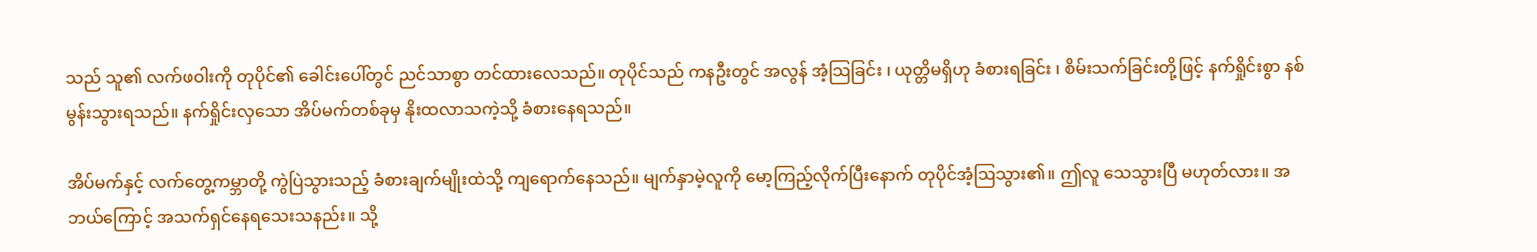သည် သူ၏ လက်ဖဝါးကို တုပိုင်၏ ခေါင်းပေါ်တွင် ညင်သာစွာ တင်ထားလေသည်။ တုပိုင်သည် ကနဦးတွင် အလွန် အံ့သြခြင်း ၊ ယုတ္တိမရှိဟု ခံစားရခြင်း ၊ စိမ်းသက်ခြင်းတို့ဖြင့် နက်ရှိုင်းစွာ နစ်မွန်းသွားရသည်။ နက်ရှိုင်းလှသော အိပ်မက်တစ်ခုမှ နိုးထလာသကဲ့သို့ ခံစားနေရသည်။

အိပ်မက်နှင့် လက်တွေ့ကမ္ဘာတို့ ကွဲပြဲသွားသည့် ခံစားချက်မျိုးထဲသို့ ကျရောက်နေသည်။ မျက်နှာမဲ့လူကို မော့ကြည့်လိုက်ပြီးနောက် တုပိုင်အံ့ဩသွား၏။ ဤလူ သေသွားပြီ မဟုတ်လား။ အဘယ်ကြောင့် အသက်ရှင်နေရသေးသနည်း။ သို့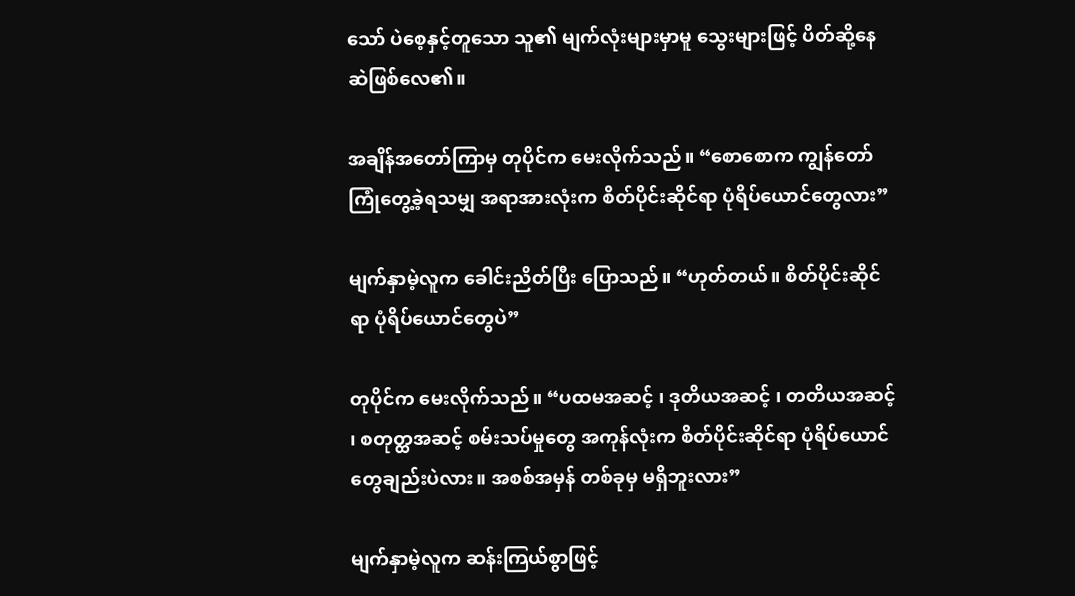သော် ပဲစေ့နှင့်တူသော သူ၏ မျက်လုံးများမှာမူ သွေးများဖြင့် ပိတ်ဆို့နေဆဲဖြစ်လေ၏။

အချိန်အတော်ကြာမှ တုပိုင်က မေးလိုက်သည်။ “စောစောက ကျွန်တော် ကြုံတွေ့ခဲ့ရသမျှ အရာအားလုံးက စိတ်ပိုင်းဆိုင်ရာ ပုံရိပ်ယောင်တွေလား”

မျက်နှာမဲ့လူက ခေါင်းညိတ်ပြီး ပြောသည်။ “ဟုတ်တယ်။ စိတ်ပိုင်းဆိုင်ရာ ပုံရိပ်ယောင်တွေပဲ”

တုပိုင်က မေးလိုက်သည်။ “ပထမအဆင့် ၊ ဒုတိယအဆင့် ၊ တတိယအဆင့် ၊ စတုတ္ထအဆင့် စမ်းသပ်မှုတွေ အကုန်လုံးက စိတ်ပိုင်းဆိုင်ရာ ပုံရိပ်ယောင်တွေချည်းပဲလား။ အစစ်အမှန် တစ်ခုမှ မရှိဘူးလား”

မျက်နှာမဲ့လူက ဆန်းကြယ်စွာဖြင့်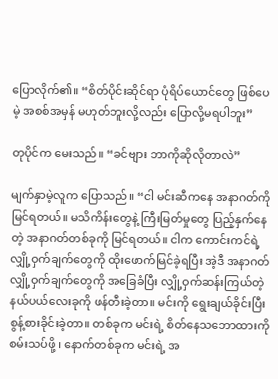ပြောလိုက်၏။ “စိတ်ပိုင်းဆိုင်ရာ ပုံရိပ်ယောင်တွေ ဖြစ်ပေမဲ့ အစစ်အမှန် မဟုတ်ဘူးလို့လည်း ပြောလို့မရပါဘူး”

တုပိုင်က မေးသည်။ “ခင်ဗျား ဘာကိုဆိုလိုတာလဲ”

မျက်နှာမဲ့လူက ပြောသည်။ “ငါ မင်းဆီကနေ အနာဂတ်ကို မြင်ရတယ်။ မသိကိန်းတွေနဲ့ ကြီးမြတ်မှုတွေ ပြည့်နှက်နေတဲ့ အနာဂတ်တစ်ခုကို မြင်ရတယ်။ ငါက ကောင်းကင်ရဲ့ လျှို့ဝှက်ချက်တွေကို ထိုးဖောက်မြင်ခဲ့ရပြီး အဲ့ဒီ အနာဂတ် လျှို့ဝှက်ချက်တွေကို အခြေခံပြီး လျှို့ဝှက်ဆန်းကြယ်တဲ့ နယ်ပယ်လေးခုကို ဖန်တီးခဲ့တာ။ မင်းကို ရွေးချယ်ခိုင်းပြီး စွန့်စားခိုင်းခဲ့တာ။ တစ်ခုက မင်းရဲ့ စိတ်နေသဘောထားကို စမ်းသပ်ဖို့ ၊ နောက်တစ်ခုက မင်းရဲ့ အ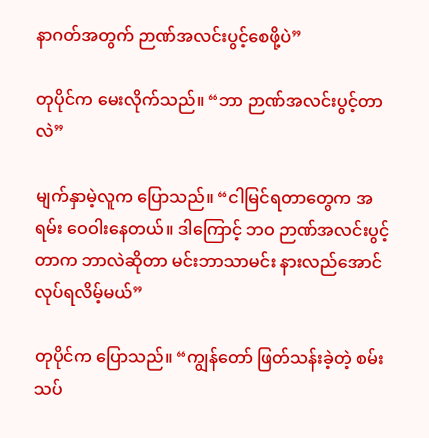နာဂတ်အတွက် ဉာဏ်အလင်းပွင့်စေဖို့ပဲ”

တုပိုင်က မေးလိုက်သည်။ “ဘာ ဉာဏ်အလင်းပွင့်တာလဲ”

မျက်နှာမဲ့လူက ပြောသည်။ “ငါမြင်ရတာတွေက အရမ်း ဝေဝါးနေတယ်။ ဒါကြောင့် ဘဝ ဉာဏ်အလင်းပွင့်တာက ဘာလဲဆိုတာ မင်းဘာသာမင်း နားလည်အောင် လုပ်ရလိမ့်မယ်”

တုပိုင်က ပြောသည်။ “ကျွန်တော် ဖြတ်သန်းခဲ့တဲ့ စမ်းသပ်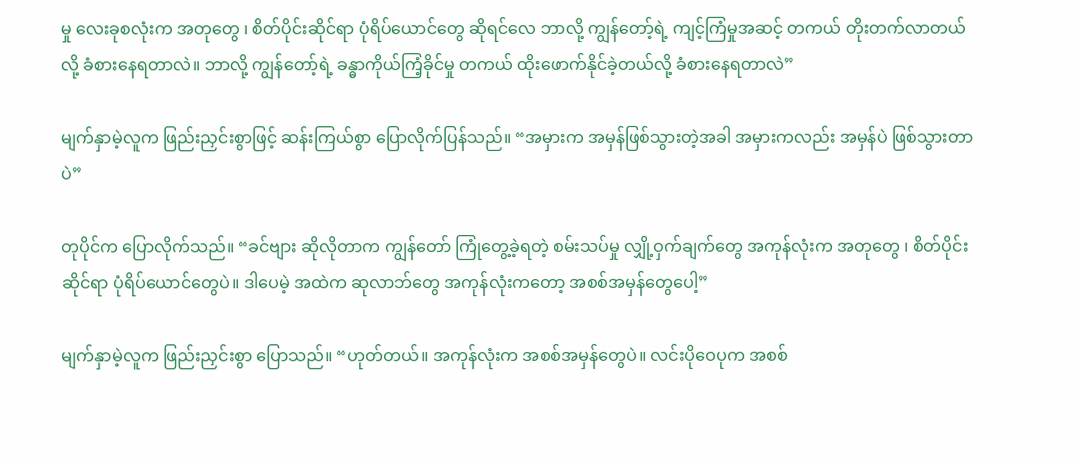မှု လေးခုစလုံးက အတုတွေ ၊ စိတ်ပိုင်းဆိုင်ရာ ပုံရိပ်ယောင်တွေ ဆိုရင်လေ ဘာလို့ ကျွန်တော့်ရဲ့ ကျင့်ကြံမှုအဆင့် တကယ် တိုးတက်လာတယ်လို့ ခံစားနေရတာလဲ။ ဘာလို့ ကျွန်တော့်ရဲ့ ခန္ဓာကိုယ်ကြံ့ခိုင်မှု တကယ် ထိုးဖောက်နိုင်ခဲ့တယ်လို့ ခံစားနေရတာလဲ”

မျက်နှာမဲ့လူက ဖြည်းညှင်းစွာဖြင့် ဆန်းကြယ်စွာ ပြောလိုက်ပြန်သည်။ “အမှားက အမှန်ဖြစ်သွားတဲ့အခါ အမှားကလည်း အမှန်ပဲ ဖြစ်သွားတာပဲ”

တုပိုင်က ပြောလိုက်သည်။ “ခင်ဗျား ဆိုလိုတာက ကျွန်တော် ကြုံတွေ့ခဲ့ရတဲ့ စမ်းသပ်မှု လျှို့ဝှက်ချက်တွေ အကုန်လုံးက အတုတွေ ၊ စိတ်ပိုင်းဆိုင်ရာ ပုံရိပ်ယောင်တွေပဲ။ ဒါပေမဲ့ အထဲက ဆုလာဘ်တွေ အကုန်လုံးကတော့ အစစ်အမှန်တွေပေါ့”

မျက်နှာမဲ့လူက ဖြည်းညှင်းစွာ ပြောသည်။ “ဟုတ်တယ်။ အကုန်လုံးက အစစ်အမှန်တွေပဲ။ လင်းပိုဝေပုက အစစ်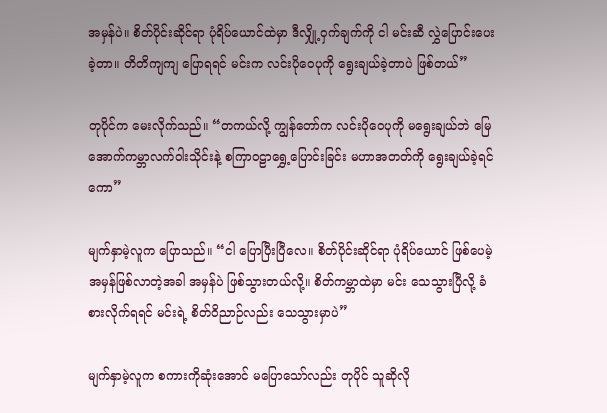အမှန်ပဲ။ စိတ်ပိုင်းဆိုင်ရာ ပုံရိပ်ယောင်ထဲမှာ ဒီလျှို့ဝှက်ချက်ကို ငါ မင်းဆီ လွှဲပြောင်းပေးခဲ့တာ။ တိတိကျကျ ပြောရရင် မင်းက လင်းပိုဝေပုကို ရွေးချယ်ခဲ့တာပဲ ဖြစ်တယ်”

တုပိုင်က မေးလိုက်သည်။ “တကယ်လို့ ကျွန်တော်က လင်းပိုဝေပုကို မရွေးချယ်ဘဲ မြေအောက်ကမ္ဘာလက်ဝါးသိုင်းနဲ့ စကြာဝဠာရွှေ့ပြောင်းခြင်း မဟာအတတ်ကို ရွေးချယ်ခဲ့ရင်ကော”

မျက်နှာမဲ့လူက ပြောသည်။ “ငါ ပြောပြီးပြီလေ။ စိတ်ပိုင်းဆိုင်ရာ ပုံရိပ်ယောင် ဖြစ်ပေမဲ့ အမှန်ဖြစ်လာတဲ့အခါ အမှန်ပဲ ဖြစ်သွားတယ်လို့။ စိတ်ကမ္ဘာထဲမှာ မင်း သေသွားပြီလို့ ခံစားလိုက်ရရင် မင်းရဲ့ စိတ်ဝိညာဉ်လည်း သေသွားမှာပဲ”

မျက်နှာမဲ့လူက စကားကိုဆုံးအောင် မပြောသော်လည်း တုပိုင် သူဆိုလို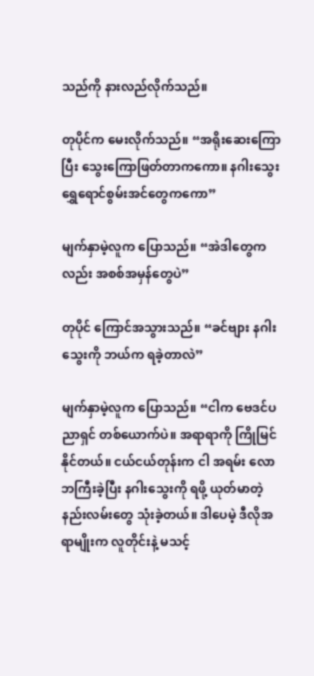သည်ကို နားလည်လိုက်သည်။

တုပိုင်က မေးလိုက်သည်။ “အရိုးဆေးကြောပြီး သွေးကြောဖြတ်တာကကော။ နဂါးသွေး ရွှေရောင်စွမ်းအင်တွေကကော”

မျက်နှာမဲ့လူက ပြောသည်။ “အဲဒါတွေကလည်း အစစ်အမှန်တွေပဲ”

တုပိုင် ကြောင်အသွားသည်။ “ခင်ဗျား နဂါးသွေးကို ဘယ်က ရခဲ့တာလဲ”

မျက်နှာမဲ့လူက ပြောသည်။ “ငါက ဗေဒင်ပညာရှင် တစ်ယောက်ပဲ။ အရာရာကို ကြိုမြင်နိုင်တယ်။ ငယ်ငယ်တုန်းက ငါ အရမ်း လောဘကြီးခဲ့ပြီး နဂါးသွေးကို ရဖို့ ယုတ်မာတဲ့ နည်းလမ်းတွေ သုံးခဲ့တယ်။ ဒါပေမဲ့ ဒီလိုအရာမျိုးက လူတိုင်းနဲ့ မသင့်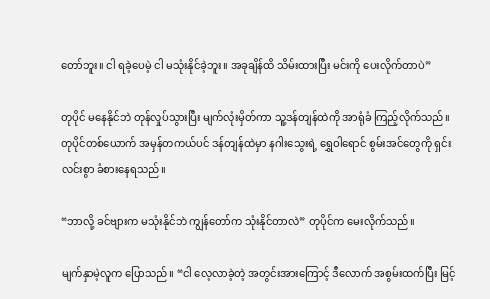တော်ဘူး။ ငါ ရခဲ့ပေမဲ့ ငါ မသုံးနိုင်ခဲ့ဘူး။ အခုချိန်ထိ သိမ်းထားပြီး မင်းကို ပေးလိုက်တာပဲ”

တုပိုင် မနေနိုင်ဘဲ တုန်လှုပ်သွားပြီး မျက်လုံးမှိတ်ကာ သူ့ဒန်တျန်ထဲကို အာရုံခံ ကြည့်လိုက်သည်။ တုပိုင်တစ်ယောက် အမှန်တကယ်ပင် ဒန်တျန်ထဲမှာ နဂါးသွေးရဲ့ ရွှေဝါရောင် စွမ်းအင်တွေကို ရှင်းလင်းစွာ ခံစားနေရသည်။

“ဘာလို့ ခင်ဗျားက မသုံးနိုင်ဘဲ ကျွန်တော်က သုံးနိုင်တာလဲ” တုပိုင်က မေးလိုက်သည်။

မျက်နှာမဲ့လူက ပြောသည်။ “ငါ လေ့လာခဲ့တဲ့ အတွင်းအားကြောင့် ဒီလောက် အစွမ်းထက်ပြီး မြင့်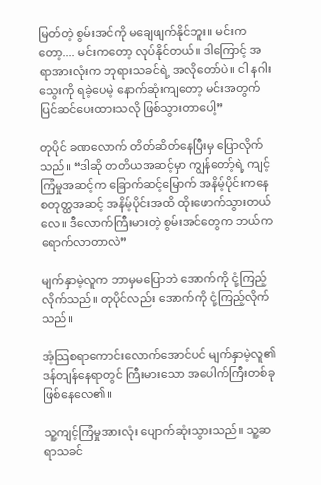မြတ်တဲ့ စွမ်းအင်ကို မချေဖျက်နိုင်ဘူး။ မင်းကတော့.... မင်းကတော့ လုပ်နိုင်တယ်။ ဒါကြောင့် အရာအားလုံးက ဘုရားသခင်ရဲ့ အလိုတော်ပဲ။ ငါ နဂါးသွေးကို ရခဲ့ပေမဲ့ နောက်ဆုံးကျတော့ မင်းအတွက် ပြင်ဆင်ပေးထားသလို ဖြစ်သွားတာပေါ့”

တုပိုင် ခဏလောက် တိတ်ဆိတ်နေပြီးမှ ပြောလိုက်သည်။ “ဒါဆို တတိယအဆင့်မှာ ကျွန်တော့်ရဲ့ ကျင့်ကြံမှုအဆင့်က ခြောက်ဆင့်မြောက် အနိမ့်ပိုင်းကနေ စတုတ္ထအဆင့် အနိမ့်ပိုင်းအထိ ထိုးဖောက်သွားတယ်လေ။ ဒီလောက်ကြီးမားတဲ့ စွမ်းအင်တွေက ဘယ်က ရောက်လာတာလဲ”

မျက်နှာမဲ့လူက ဘာမှမပြောဘဲ အောက်ကို ငုံ့ကြည့်လိုက်သည်။ တုပိုင်လည်း အောက်ကို ငုံ့ကြည့်လိုက်သည်။

အံ့သြစရာကောင်းလောက်အောင်ပင် မျက်နှာမဲ့လူ၏ ဒန်တျန်နေရာတွင် ကြီးမားသော အပေါက်ကြီးတစ်ခု ဖြစ်နေလေ၏။

သူ့ကျင့်ကြံမှုအားလုံး ပျောက်ဆုံးသွားသည်။ သူ့ဆရာသခင်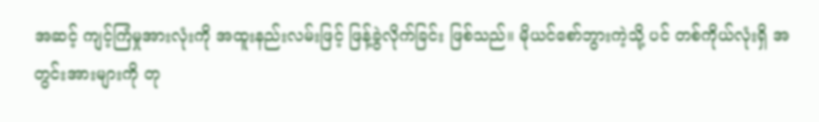အဆင့် ကျင့်ကြံမှုအားလုံးကို အထူးနည်းလမ်းဖြင့် ဖြန့်ခွဲလိုက်ခြင်း ဖြစ်သည်။ မိုယင်စော်ဘွားကဲ့သို့ ပင် တစ်ကိုယ်လုံးရှိ အတွင်းအားများကို တု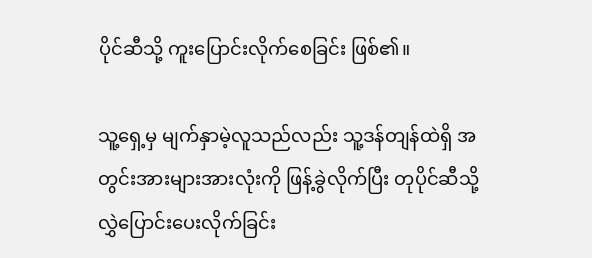ပိုင်ဆီသို့ ကူးပြောင်းလိုက်စေခြင်း ဖြစ်၏။

သူ့ရှေ့မှ မျက်နှာမဲ့လူသည်လည်း သူ့ဒန်တျန်ထဲရှိ အတွင်းအားများအားလုံးကို ဖြန့်ခွဲလိုက်ပြီး တုပိုင်ဆီသို့ လွှဲပြောင်းပေးလိုက်ခြင်း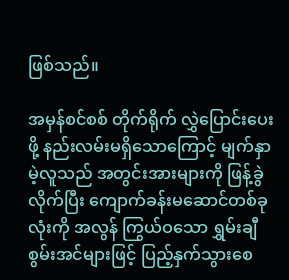ဖြစ်သည်။

အမှန်စင်စစ် တိုက်ရိုက် လွှဲပြောင်းပေးဖို့ နည်းလမ်းမရှိသောကြောင့် မျက်နှာမဲ့လူသည် အတွင်းအားများကို ဖြန့်ခွဲလိုက်ပြီး ကျောက်ခန်းမဆောင်တစ်ခုလုံးကို အလွန် ကြွယ်ဝသော ရွှမ်းချီစွမ်းအင်များဖြင့် ပြည့်နှက်သွားစေ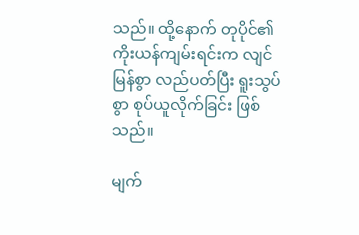သည်။ ထို့နောက် တုပိုင်၏ ကိုးယန်ကျမ်းရင်းက လျင်မြန်စွာ လည်ပတ်ပြီး ရူးသွပ်စွာ စုပ်ယူလိုက်ခြင်း ဖြစ်သည်။

မျက်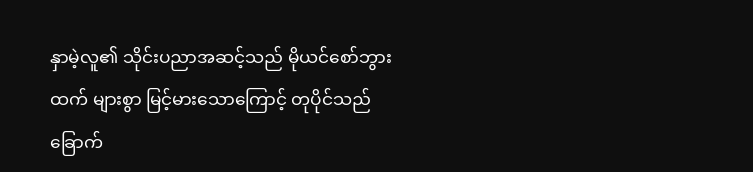နှာမဲ့လူ၏ သိုင်းပညာအဆင့်သည် မိုယင်စော်ဘွားထက် များစွာ မြင့်မားသောကြောင့် တုပိုင်သည် ခြောက်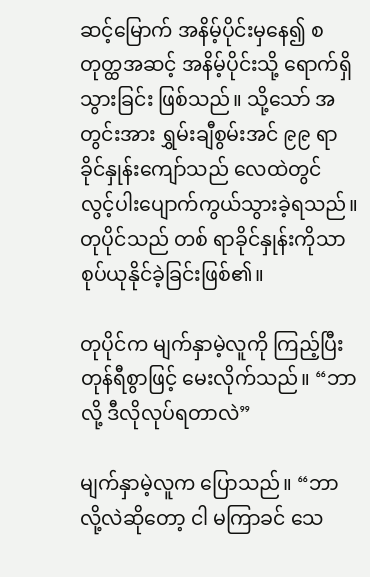ဆင့်မြောက် အနိမ့်ပိုင်းမှနေ၍ စတုတ္ထအဆင့် အနိမ့်ပိုင်းသို့ ရောက်ရှိသွားခြင်း ဖြစ်သည်။ သို့သော် အတွင်းအား ရွှမ်းချီစွမ်းအင် ၉၉ ရာခိုင်နှုန်းကျော်သည် လေထဲတွင် လွင့်ပါးပျောက်ကွယ်သွားခဲ့ရသည်။ တုပိုင်သည် တစ် ရာခိုင်နှုန်းကိုသာ စုပ်ယုနိုင်ခဲ့ခြင်းဖြစ်၏။

တုပိုင်က မျက်နှာမဲ့လူကို ကြည့်ပြီး တုန်ရီစွာဖြင့် မေးလိုက်သည်။ “ဘာလို့ ဒီလိုလုပ်ရတာလဲ”

မျက်နှာမဲ့လူက ပြောသည်။ “ဘာလို့လဲဆိုတော့ ငါ မကြာခင် သေ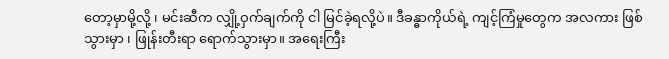တော့မှာမို့လို့ ၊ မင်းဆီက လျှို့ဝှက်ချက်ကို ငါ မြင်ခဲ့ရလို့ပဲ။ ဒီခန္ဓာကိုယ်ရဲ့ ကျင့်ကြံမှုတွေက အလကား ဖြစ်သွားမှာ ၊ ဖြုန်းတီးရာ ရောက်သွားမှာ။ အရေးကြီး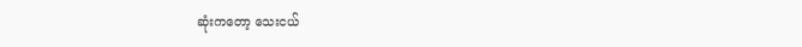ဆုံးကတော့ သေးငယ်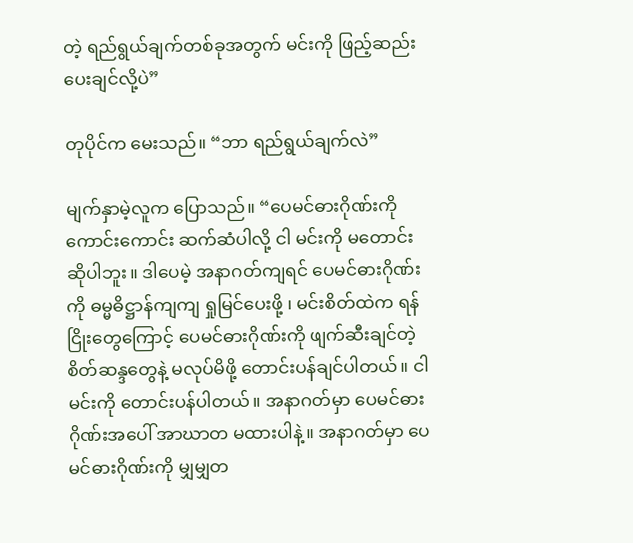တဲ့ ရည်ရွယ်ချက်တစ်ခုအတွက် မင်းကို ဖြည့်ဆည်းပေးချင်လို့ပဲ”

တုပိုင်က မေးသည်။ “ဘာ ရည်ရွယ်ချက်လဲ”

မျက်နှာမဲ့လူက ပြောသည်။ “ပေမင်ဓားဂိုဏ်းကို ကောင်းကောင်း ဆက်ဆံပါလို့ ငါ မင်းကို မတောင်းဆိုပါဘူး။ ဒါပေမဲ့ အနာဂတ်ကျရင် ပေမင်ဓားဂိုဏ်းကို ဓမ္မဓိဋ္ဌာန်ကျကျ ရှုမြင်ပေးဖို့ ၊ မင်းစိတ်ထဲက ရန်ငြိုးတွေကြောင့် ပေမင်ဓားဂိုဏ်းကို ဖျက်ဆီးချင်တဲ့ စိတ်ဆန္ဒတွေနဲ့ မလုပ်မိဖို့ တောင်းပန်ချင်ပါတယ်။ ငါ မင်းကို တောင်းပန်ပါတယ်။ အနာဂတ်မှာ ပေမင်ဓားဂိုဏ်းအပေါ် အာဃာတ မထားပါနဲ့။ အနာဂတ်မှာ ပေမင်ဓားဂိုဏ်းကို မျှမျှတ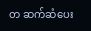တ ဆက်ဆံပေး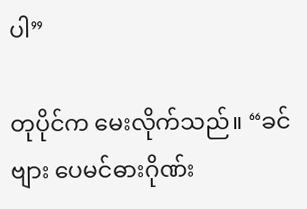ပါ”

တုပိုင်က မေးလိုက်သည်။ “ခင်ဗျား ပေမင်ဓားဂိုဏ်း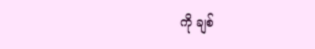ကို ချစ်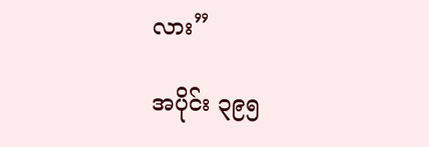လား”

အပိုင်း ၃၉၅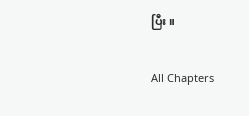ပြီး။

All Chapters